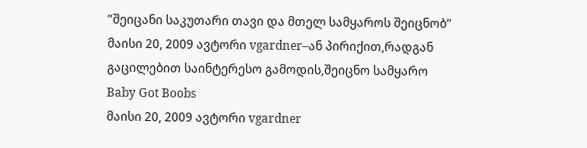”შეიცანი საკუთარი თავი და მთელ სამყაროს შეიცნობ”
მაისი 20, 2009 ავტორი vgardner–ან პირიქით,რადგან გაცილებით საინტერესო გამოდის,შეიცნო სამყარო
Baby Got Boobs
მაისი 20, 2009 ავტორი vgardner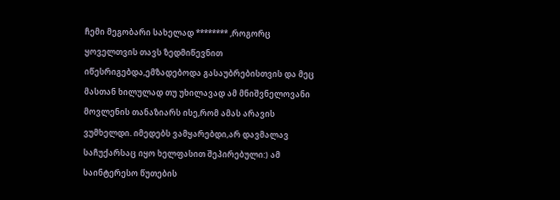ჩემი მეგობარი სახელად ******** ,როგორც ყოველთვის თავს ზედმიწევნით იწესრიგებდა,ემზადებოდა გასაუბრებისთვის და მეც მასთან ხილულად თუ უხილავად ამ მნიშვნელოვანი მოვლენის თანაზიარს ისე,რომ ამას არავის ვუმხელდი. იმედებს ვამყარებდი,არ დავმალავ საჩუქარსაც იყო ხელფასით შეპირებული:) ამ საინტერესო წუთების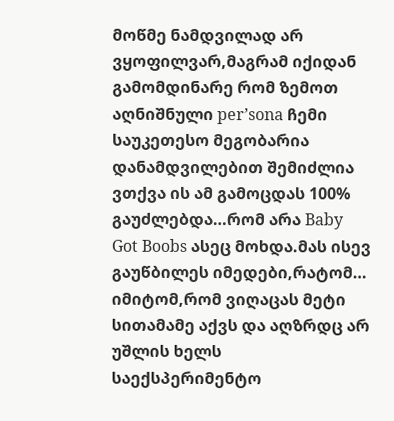მოწმე ნამდვილად არ ვყოფილვარ,მაგრამ იქიდან გამომდინარე რომ ზემოთ აღნიშნული per’sona ჩემი საუკეთესო მეგობარია დანამდვილებით შემიძლია ვთქვა ის ამ გამოცდას 100% გაუძლებდა…რომ არა Baby Got Boobs ასეც მოხდა.მას ისევ გაუწბილეს იმედები,რატომ… იმიტომ,რომ ვიღაცას მეტი სითამამე აქვს და აღზრდც არ უშლის ხელს საექსპერიმენტო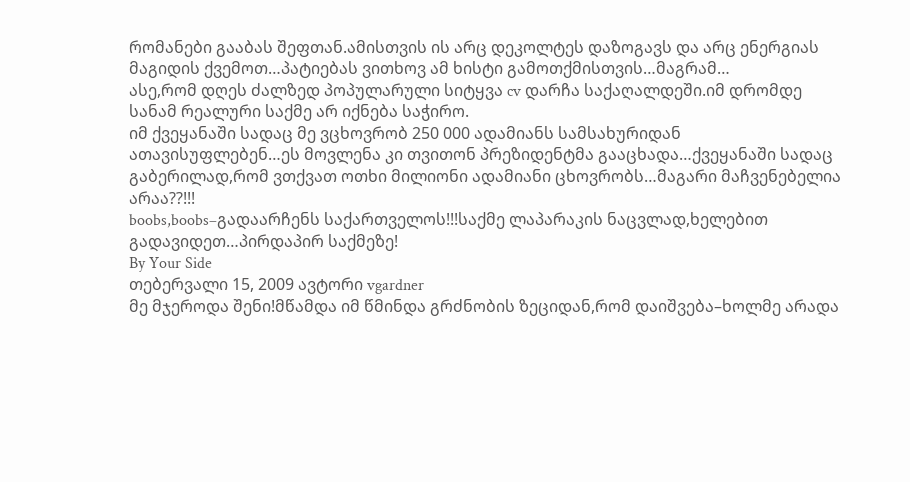რომანები გააბას შეფთან.ამისთვის ის არც დეკოლტეს დაზოგავს და არც ენერგიას მაგიდის ქვემოთ…პატიებას ვითხოვ ამ ხისტი გამოთქმისთვის…მაგრამ…
ასე,რომ დღეს ძალზედ პოპულარული სიტყვა cv დარჩა საქაღალდეში.იმ დრომდე სანამ რეალური საქმე არ იქნება საჭირო.
იმ ქვეყანაში სადაც მე ვცხოვრობ 250 000 ადამიანს სამსახურიდან ათავისუფლებენ…ეს მოვლენა კი თვითონ პრეზიდენტმა გააცხადა…ქვეყანაში სადაც გაბერილად,რომ ვთქვათ ოთხი მილიონი ადამიანი ცხოვრობს…მაგარი მაჩვენებელია არაა??!!!
boobs,boobs–გადაარჩენს საქართველოს!!!საქმე ლაპარაკის ნაცვლად,ხელებით გადავიდეთ…პირდაპირ საქმეზე!
By Your Side
თებერვალი 15, 2009 ავტორი vgardner
მე მჯეროდა შენი!მწამდა იმ წმინდა გრძნობის ზეციდან,რომ დაიშვება–ხოლმე არადა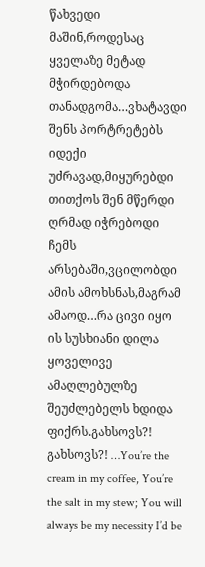წახვედი მაშინ,როდესაც ყველაზე მეტად მჭირდებოდა თანადგომა…ვხატავდი შენს პორტრეტებს იდექი უძრავად,მიყურებდი თითქოს შენ მწერდი ღრმად იჭრებოდი ჩემს არსებაში,ვცილობდი ამის ამოხსნას,მაგრამ ამაოდ…რა ცივი იყო ის სუსხიანი დილა ყოველივე ამაღლებულზე შეუძლებელს ხდიდა ფიქრს.გახსოვს?! გახსოვს?! …You’re the cream in my coffee, You’re the salt in my stew; You will always be my necessity I’d be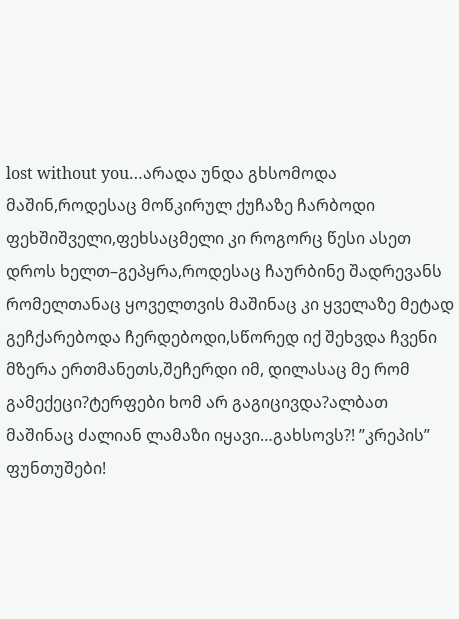lost without you…არადა უნდა გხსომოდა მაშინ,როდესაც მოწკირულ ქუჩაზე ჩარბოდი ფეხშიშველი,ფეხსაცმელი კი როგორც წესი ასეთ დროს ხელთ–გეპყრა,როდესაც ჩაურბინე შადრევანს რომელთანაც ყოველთვის მაშინაც კი ყველაზე მეტად გეჩქარებოდა ჩერდებოდი,სწორედ იქ შეხვდა ჩვენი მზერა ერთმანეთს,შეჩერდი იმ, დილასაც მე რომ გამექეცი?ტერფები ხომ არ გაგიცივდა?ალბათ მაშინაც ძალიან ლამაზი იყავი…გახსოვს?! ”კრეპის” ფუნთუშები!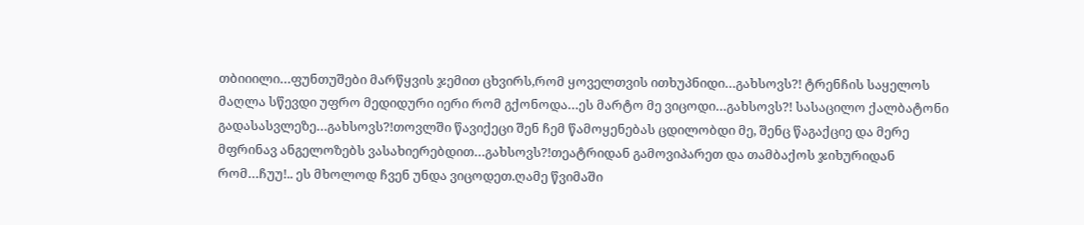თბიიილი…ფუნთუშები მარწყვის ჯემით ცხვირს,რომ ყოველთვის ითხუპნიდი…გახსოვს?! ტრენჩის საყელოს მაღლა სწევდი უფრო მედიდური იერი რომ გქონოდა…ეს მარტო მე ვიცოდი…გახსოვს?! სასაცილო ქალბატონი გადასასვლეზე…გახსოვს?!თოვლში წავიქეცი შენ ჩემ წამოყენებას ცდილობდი მე, შენც წაგაქციე და მერე მფრინავ ანგელოზებს ვასახიერებდით…გახსოვს?!თეატრიდან გამოვიპარეთ და თამბაქოს ჯიხურიდან რომ…ჩუუ!.. ეს მხოლოდ ჩვენ უნდა ვიცოდეთ.ღამე წვიმაში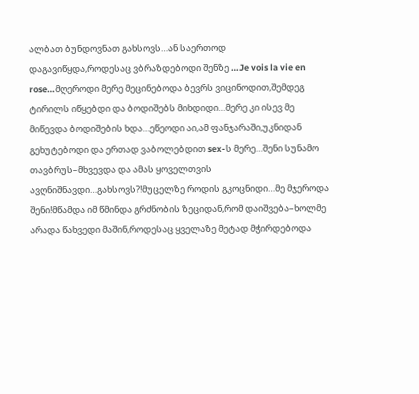ალბათ ბუნდოვნათ გახსოვს…ან საერთოდ დაგავიწყდა,როდესაც ვბრაზდებოდი შენზე …Je vois la vie en rose…მღეროდი მერე მეცინებოდა ბევრს ვიცინოდით,შემდეგ ტირილს იწყებდი და ბოდიშებს მიხდიდი…მერე კი ისევ მე მიწევდა ბოდიშების ხდა…ეწეოდი აი,ამ ფანჯარაში,უკნიდან გეხუტებოდი და ერთად ვაბოლებდით sex-ს მერე…შენი სუნამო თავბრუს–მხვევდა და ამას ყოველთვის ავღნიშნავდი…გახსოვს?!მუცელზე როდის გკოცნიდი…მე მჯეროდა შენი!მწამდა იმ წმინდა გრძნობის ზეციდან,რომ დაიშვება–ხოლმე არადა წახვედი მაშინ,როდესაც ყველაზე მეტად მჭირდებოდა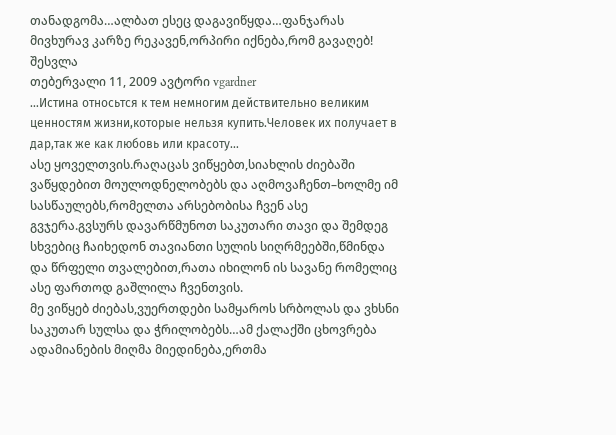თანადგომა…ალბათ ესეც დაგავიწყდა…ფანჯარას მივხურავ კარზე რეკავენ,ორპირი იქნება,რომ გავაღებ!
შესვლა
თებერვალი 11, 2009 ავტორი vgardner
…Истина относьтся к тем немногим действительно великим ценностям жизни,которые нельзя купить.Человек их получает в дар,так же как любовь или красоту…
ასე ყოველთვის.რაღაცას ვიწყებთ,სიახლის ძიებაში ვაწყდებით მოულოდნელობებს და აღმოვაჩენთ–ხოლმე იმ სასწაულებს,რომელთა არსებობისა ჩვენ ასე გვჯერა.გვსურს დავარწმუნოთ საკუთარი თავი და შემდეგ სხვებიც ჩაიხედონ თავიანთი სულის სიღრმეებში,წმინდა და წრფელი თვალებით,რათა იხილონ ის სავანე რომელიც ასე ფართოდ გაშლილა ჩვენთვის.
მე ვიწყებ ძიებას,ვუერთდები სამყაროს სრბოლას და ვხსნი საკუთარ სულსა და ჭრილობებს…ამ ქალაქში ცხოვრება ადამიანების მიღმა მიედინება,ერთმა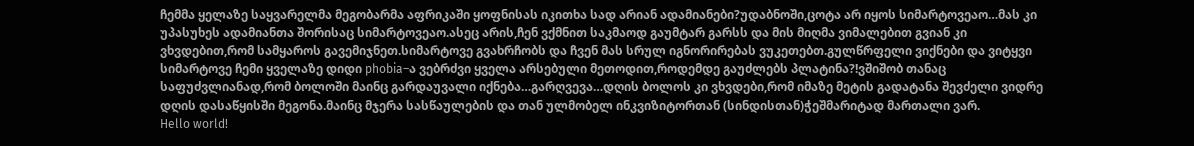ჩემმა ყელაზე საყვარელმა მეგობარმა აფრიკაში ყოფნისას იკითხა სად არიან ადამიანები?უდაბნოში,ცოტა არ იყოს სიმარტოვეაო…მას კი უპასუხეს ადამიანთა შორისაც სიმარტოვეაო.ასეც არის,ჩენ ვქმნით საკმაოდ გაუმტარ გარსს და მის მიღმა ვიმალებით გვიან კი ვხვდებით,რომ სამყაროს გავემიჯნეთ.სიმარტოვე გვახრჩობს და ჩვენ მას სრულ იგნორირებას ვუკეთებთ.გულწრფელი ვიქნები და ვიტყვი სიმარტოვე ჩემი ყველაზე დიდი phobia–ა ვებრძვი ყველა არსებული მეთოდით,როდემდე გაუძლებს პლატინა?!ვშიშობ თანაც საფუძვლიანად,რომ ბოლოში მაინც გარდაუვალი იქნება…გარღვევა…დღის ბოლოს კი ვხვდები,რომ იმაზე მეტის გადატანა შევძელი ვიდრე დღის დასაწყისში მეგონა.მაინც მჯერა სასწაულების და თან ულმობელ ინკვიზიტორთან (სინდისთან)ჭეშმარიტად მართალი ვარ.
Hello world!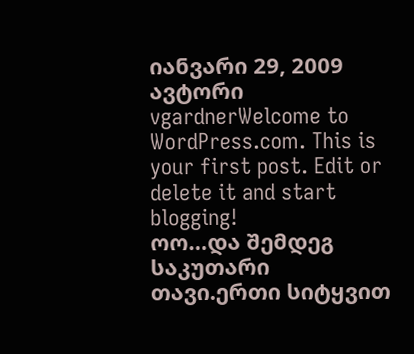იანვარი 29, 2009 ავტორი vgardnerWelcome to WordPress.com. This is your first post. Edit or delete it and start blogging!
ოო…და შემდეგ საკუთარი თავი.ერთი სიტყვით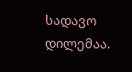სადავო დილემაა.